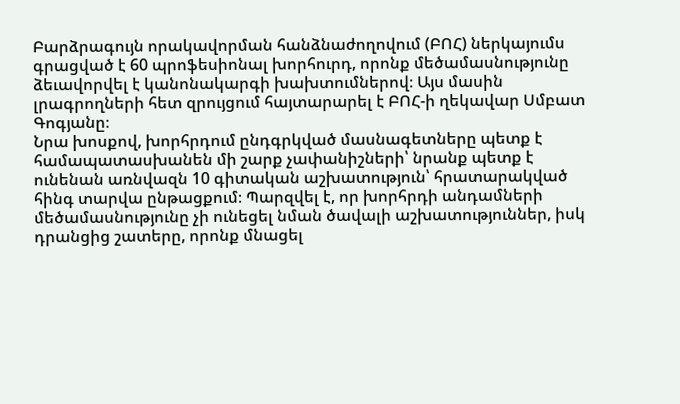Բարձրագույն որակավորման հանձնաժողովում (ԲՈՀ) ներկայումս գրացված է 60 պրոֆեսիոնալ խորհուրդ, որոնք մեծամասնությունը ձեւավորվել է կանոնակարգի խախտումներով։ Այս մասին լրագրողների հետ զրույցում հայտարարել է ԲՈՀ-ի ղեկավար Սմբատ Գոգյանը։
Նրա խոսքով, խորհրդում ընդգրկված մասնագետները պետք է համապատասխանեն մի շարք չափանիշների՝ նրանք պետք է ունենան առնվազն 10 գիտական աշխատություն՝ հրատարակված հինգ տարվա ընթացքում։ Պարզվել է, որ խորհրդի անդամների մեծամասնությունը չի ունեցել նման ծավալի աշխատություններ, իսկ դրանցից շատերը, որոնք մնացել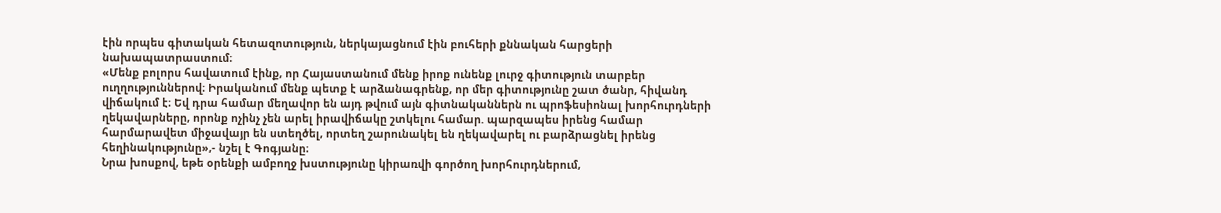էին որպես գիտական հետազոտություն, ներկայացնում էին բուհերի քննական հարցերի նախապատրաստում։
«Մենք բոլորս հավատում էինք, որ Հայաստանում մենք իրոք ունենք լուրջ գիտություն տարբեր ուղղություններով։ Իրականում մենք պետք է արձանագրենք, որ մեր գիտությունը շատ ծանր, հիվանդ վիճակում է։ Եվ դրա համար մեղավոր են այդ թվում այն գիտնականներն ու պրոֆեսիոնալ խորհուրդների ղեկավարները, որոնք ոչինչ չեն արել իրավիճակը շտկելու համար. պարզապես իրենց համար հարմարավետ միջավայր են ստեղծել, որտեղ շարունակել են ղեկավարել ու բարձրացնել իրենց հեղինակությունը»,- նշել է Գոգյանը։
Նրա խոսքով, եթե օրենքի ամբողջ խստությունը կիրառվի գործող խորհուրդներում,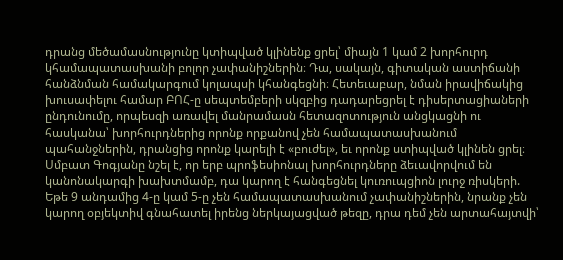դրանց մեծամասնությունը կտիպված կլինենք ցրել՝ միայն 1 կամ 2 խորհուրդ կհամապատասխանի բոլոր չափանիշներին։ Դա, սակայն, գիտական աստիճանի հանձնման համակարգում կոլապսի կհանգեցնի։ Հետեւաբար, նման իրավիճակից խուսափելու համար ԲՈՀ-ը սեպտեմբերի սկզբից դադարեցրել է դիսերտացիաների ընդունումը, որպեսզի առավել մանրամասն հետազոտություն անցկացնի ու հասկանա՝ խորհուրդներից որոնք որքանով չեն համապատասխանում պահանջներին, դրանցից որոնք կարելի է «բուժել», եւ որոնք ստիպված կլինեն ցրել։
Սմբատ Գոգյանը նշել է, որ երբ պրոֆեսիոնալ խորհուրդները ձեւավորվում են կանոնակարգի խախտմամբ, դա կարող է հանգեցնել կուռուպցիոն լուրջ ռիսկերի. Եթե 9 անդամից 4-ը կամ 5-ը չեն համապատասխանում չափանիշներին, նրանք չեն կարող օբյեկտիվ գնահատել իրենց ներկայացված թեզը, դրա դեմ չեն արտահայտվի՝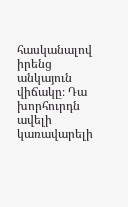հասկանալով իրենց անկայուն վիճակը։ Դա խորհուրդն ավելի կառավարելի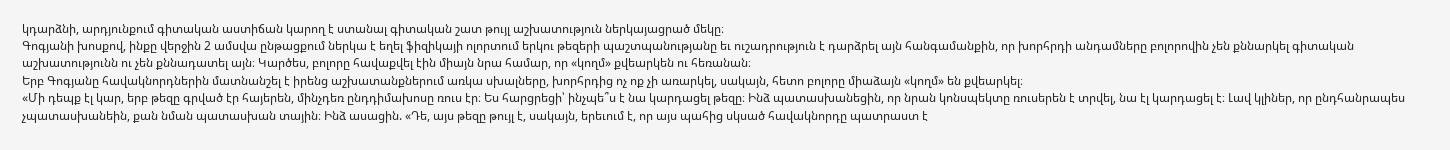կդարձնի, արդյունքում գիտական աստիճան կարող է ստանալ գիտական շատ թույլ աշխատություն ներկայացրած մեկը։
Գոգյանի խոսքով, ինքը վերջին 2 ամսվա ընթացքում ներկա է եղել ֆիզիկայի ոլորտում երկու թեզերի պաշտպանությանը եւ ուշադրություն է դարձրել այն հանգամանքին, որ խորհրդի անդամները բոլորովին չեն քննարկել գիտական աշխատությունն ու չեն քննադատել այն։ Կարծես, բոլորը հավաքվել էին միայն նրա համար, որ «կողմ» քվեարկեն ու հեռանան։
Երբ Գոգյանը հավակնորդներին մատնանշել է իրենց աշխատանքներում առկա սխալները, խորհրդից ոչ ոք չի առարկել, սակայն, հետո բոլորը միաձայն «կողմ» են քվեարկել։
«Մի դեպք էլ կար, երբ թեզը գրված էր հայերեն, մինչդեռ ընդդիմախոսը ռուս էր։ Ես հարցրեցի՝ ինչպե՞ս է նա կարդացել թեզը։ Ինձ պատասխանեցին, որ նրան կոնսպեկտը ռուսերեն է տրվել, նա էլ կարդացել է։ Լավ կլիներ, որ ընդհանրապես չպատասխանեին, քան նման պատասխան տային։ Ինձ ասացին. «Դե, այս թեզը թույլ է, սակայն, երեւում է, որ այս պահից սկսած հավակնորդը պատրաստ է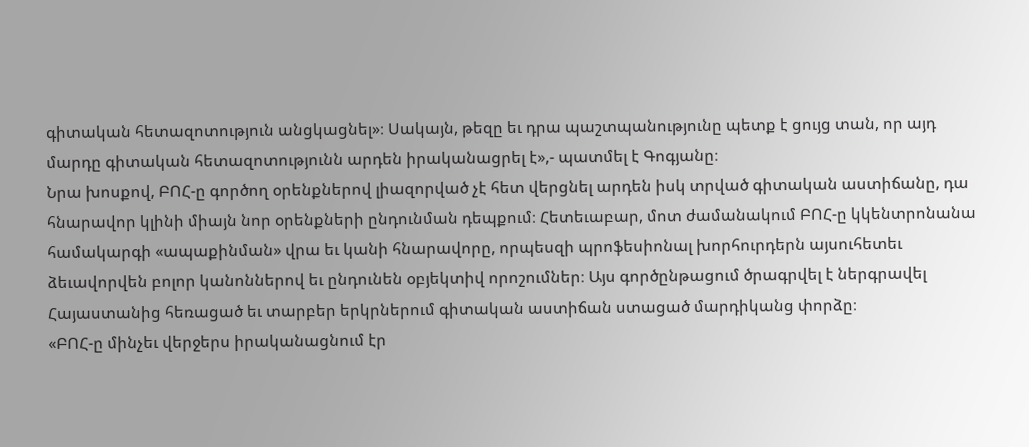գիտական հետազոտություն անցկացնել»։ Սակայն, թեզը եւ դրա պաշտպանությունը պետք է ցույց տան, որ այդ մարդը գիտական հետազոտությունն արդեն իրականացրել է»,- պատմել է Գոգյանը։
Նրա խոսքով, ԲՈՀ-ը գործող օրենքներով լիազորված չէ հետ վերցնել արդեն իսկ տրված գիտական աստիճանը, դա հնարավոր կլինի միայն նոր օրենքների ընդունման դեպքում։ Հետեւաբար, մոտ ժամանակում ԲՈՀ-ը կկենտրոնանա համակարգի «ապաքինման» վրա եւ կանի հնարավորը, որպեսզի պրոֆեսիոնալ խորհուրդերն այսուհետեւ ձեւավորվեն բոլոր կանոններով եւ ընդունեն օբյեկտիվ որոշումներ։ Այս գործընթացում ծրագրվել է ներգրավել Հայաստանից հեռացած եւ տարբեր երկրներում գիտական աստիճան ստացած մարդիկանց փորձը։
«ԲՈՀ-ը մինչեւ վերջերս իրականացնում էր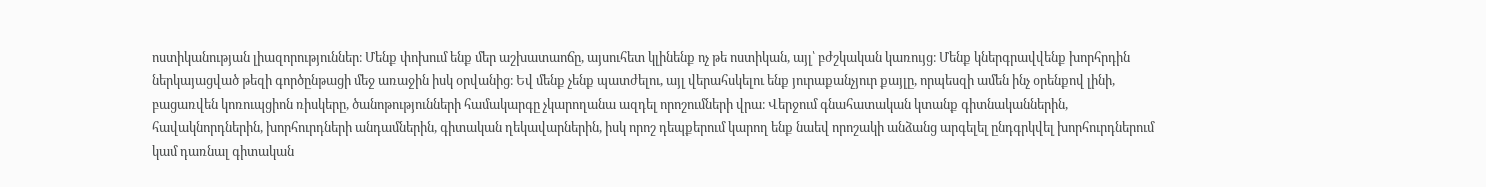ոստիկանության լիազորություններ։ Մենք փոխում ենք մեր աշխատաոճը, այսուհետ կլինենք ոչ թե ոստիկան, այլ՝ բժշկական կառույց։ Մենք կներգրավվենք խորհրդին ներկայացված թեզի գործընթացի մեջ առաջին իսկ օրվանից։ Եվ մենք չենք պատժելու, այլ վերահսկելու ենք յուրաքանչյուր քայլը, որպեսզի ամեն ինչ օրենքով լինի, բացառվեն կոռուպցիոն ռիսկերը, ծանոթությունների համակարգը չկարողանա ազդել որոշումների վրա։ Վերջում գնահատական կտանք գիտնականներին, հավակնորդներին, խորհուրդների անդամներին, գիտական ղեկավարներին, իսկ որոշ դեպքերում կարող ենք նաեվ որոշակի անձանց արգելել ընդգրկվել խորհուրդներում կամ դառնալ գիտական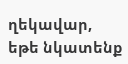ղեկավար, եթե նկատենք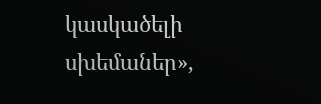կասկածելի սխեմաներ»,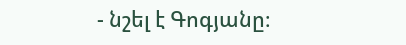- նշել է Գոգյանը։